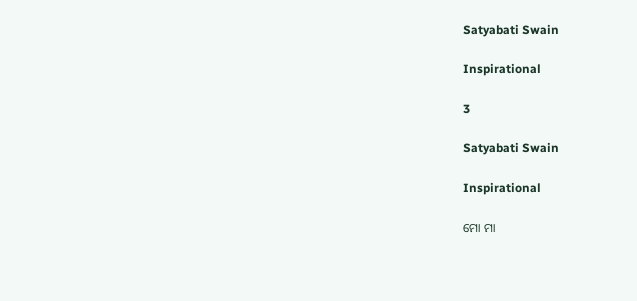Satyabati Swain

Inspirational

3

Satyabati Swain

Inspirational

ମୋ ମା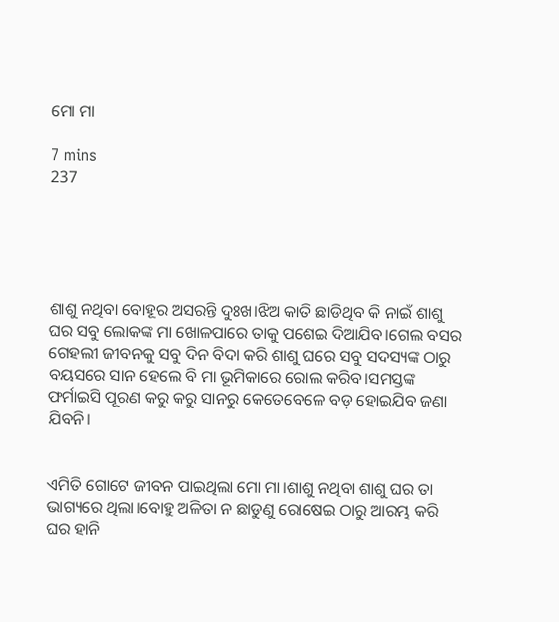ମୋ ମା

7 mins
237





ଶାଶୁ ନଥିବା ବୋହୂର ଅସରନ୍ତି ଦୁଃଖ।ଝିଅ କାତି ଛାଡିଥିବ କି ନାଇଁ ଶାଶୁ ଘର ସବୁ ଲୋକଙ୍କ ମା ଖୋଳପାରେ ତାକୁ ପଶେଇ ଦିଆଯିବ।ଗେଲ ବସର ଗେହଲୀ ଜୀବନକୁ ସବୁ ଦିନ ବିଦା କରି ଶାଶୁ ଘରେ ସବୁ ସଦସ୍ୟଙ୍କ ଠାରୁ ବୟସରେ ସାନ ହେଲେ ବି ମା ଭୂମିକାରେ ରୋଲ କରିବ।ସମସ୍ତଙ୍କ ଫର୍ମାଇସି ପୂରଣ କରୁ କରୁ ସାନରୁ କେତେବେଳେ ବଡ଼ ହୋଇଯିବ ଜଣା ଯିବନି।


ଏମିତି ଗୋଟେ ଜୀବନ ପାଇଥିଲା ମୋ ମା।ଶାଶୁ ନଥିବା ଶାଶୁ ଘର ତା ଭାଗ୍ୟରେ ଥିଲା।ବୋହୁ ଅଳିତା ନ ଛାଡୁଣୁ ରୋଷେଇ ଠାରୁ ଆରମ୍ଭ କରି ଘର ହାନି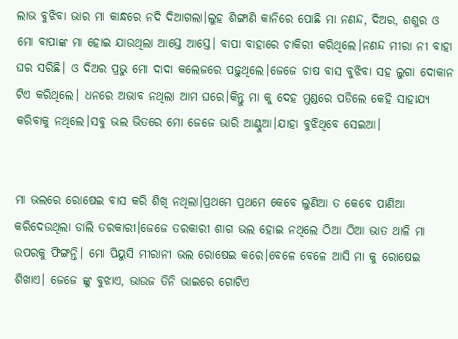ଲାଭ ବୁଝିବା ଭାର ମା କାନ୍ଧରେ ନଦି ଦିଆଗଲା।ଲୁହ ଶିଙ୍ଗାଣି କାନିରେ ପୋଛି ମା ନଣନ୍ଦ, ଦିଅର, ଶଶୁର ଓ ମୋ ବାପାଙ୍କ ମା ହୋଇ ଯାଉଥିଲା ଆସ୍ତେ ଆସ୍ତେ। ବାପା ବାହାରେ ଚାକିରୀ କରିଥିଲେ।ନଣନ୍ଦ ମୀରା ନୀ ବାହା ଘର ସରିଛି। ଓ ଦିଅର ପ୍ରଭୁ ମୋ ଦାଦା କଲେଜରେ ପଢ଼ୁଥିଲେ।ଜେଜେ ଚାଷ ବାସ ବୁଝିବା ସହ ଲୁଗା ଦୋକାନ ଟିଏ କରିଥିଲେ। ଧନରେ ଅଭାବ ନଥିଲା ଆମ ଘରେ।କିନ୍ତୁ ମା କୁ ଦେହ ମୁଣ୍ଡରେ ପଡିଲେ କେହି ସାହାଯ୍ୟ କରିବାକୁ ନଥିଲେ।ସବୁ ଭଲ ଭିତରେ ମୋ ଜେଜେ ଭାରି ଆଣ୍ଠୁଆ।ଯାହା ବୁଝିଥିବେ ସେଇଆ।


ମା ଭଲରେ ରୋଷେଇ ବାସ କରି ଶିଖି ନଥିଲା।ପ୍ରଥମେ ପ୍ରଥମେ କେବେ ଲୁଣିଆ ତ କେବେ ପାଣିଆ କରିଦେଉଥିଲା ଡାଲି ତରକାରୀ।ଜେଜେ ତରକାରୀ ଶାଗ ଭଲ ହୋଇ ନଥିଲେ ଠିଆ ଠିଆ ଭାତ ଥାଳି ମା ଉପରକୁ ଫିଙ୍ଗନ୍ତି। ମୋ ପିୟୁସି ମୀରାନୀ ଭଲ ରୋଷେଇ କରେ।ବେଳେ ବେଳେ ଆସି ମା କୁ ରୋଷେଇ ଶିଖାଏ। ଜେଜେ ଙ୍କୁ ବୁଝାଏ, ଭାଉଜ ତିନି ଭାଇରେ ଗୋଟିଏ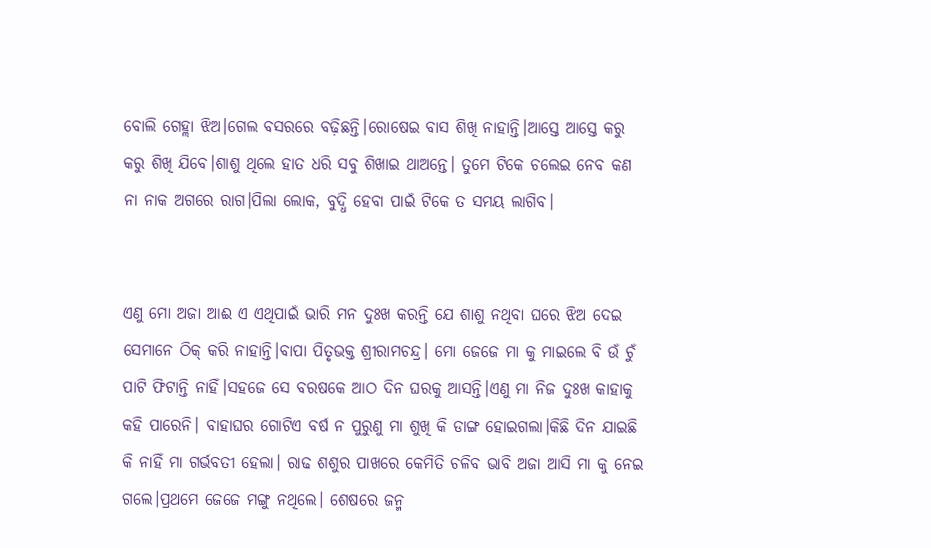ବୋଲି ଗେହ୍ଲା ଝିଅ।ଗେଲ ବସରରେ ବଢ଼ିଛନ୍ତି।ରୋଷେଇ ବାସ ଶିଖି ନାହାନ୍ତି।ଆସ୍ତେ ଆସ୍ତେ କରୁ କରୁ ଶିଖି ଯିବେ।ଶାଶୁ ଥିଲେ ହାତ ଧରି ସବୁ ଶିଖାଇ ଥାଅନ୍ତେ। ତୁମେ ଟିକେ ଚଲେଇ ନେବ କଣ ନା ନାକ ଅଗରେ ରାଗ।ପିଲା ଲୋକ, ବୁଦ୍ଧି ହେବା ପାଇଁ ଟିକେ ତ ସମୟ ଲାଗିବ।


ଏଣୁ ମୋ ଅଜା ଆଈ ଏ ଏଥିପାଇଁ ଭାରି ମନ ଦୁଃଖ କରନ୍ତି ଯେ ଶାଶୁ ନଥିବା ଘରେ ଝିଅ ଦେଇ ସେମାନେ ଠିକ୍ କରି ନାହାନ୍ତି।ବାପା ପିତୃଭକ୍ତ ଶ୍ରୀରାମଚନ୍ଦ୍ର। ମୋ ଜେଜେ ମା କୁ ମାଇଲେ ବି ଉଁ ଚୁଁ ପାଟି ଫିଟାନ୍ତି ନାହିଁ।ସହଜେ ସେ ବରଷକେ ଆଠ ଦିନ ଘରକୁ ଆସନ୍ତି।ଏଣୁ ମା ନିଜ ଦୁଃଖ କାହାକୁ କହି ପାରେନି। ବାହାଘର ଗୋଟିଏ ବର୍ଷ ନ ପୁରୁଣୁ ମା ଶୁଖି କି ଡାଙ୍ଗ ହୋଇଗଲା।କିଛି ଦିନ ଯାଇଛି କି ନାହିଁ ମା ଗର୍ଭବତୀ ହେଲା। ରାଢ ଶଶୁର ପାଖରେ କେମିତି ଚଳିବ ଭାବି ଅଜା ଆସି ମା କୁ ନେଇ ଗଲେ।ପ୍ରଥମେ ଜେଜେ ମଙ୍ଗୁ ନଥିଲେ। ଶେଷରେ ଜନ୍ମ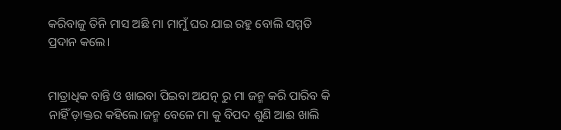କରିବାଜୁ ତିନି ମାସ ଅଛି ମା ମାମୁଁ ଘର ଯାଇ ରହୁ ବୋଲି ସମ୍ମତି ପ୍ରଦାନ କଲେ।


ମାତ୍ରାଧିକ ବାନ୍ତି ଓ ଖାଇବା ପିଇବା ଅଯତ୍ନ ରୁ ମା ଜନ୍ମ କରି ପାରିବ କି ନାହିଁ ଡ଼ାକ୍ତର କହିଲେ।ଜନ୍ମ ବେଳେ ମା କୁ ବିପଦ ଶୁଣି ଆଈ ଖାଲି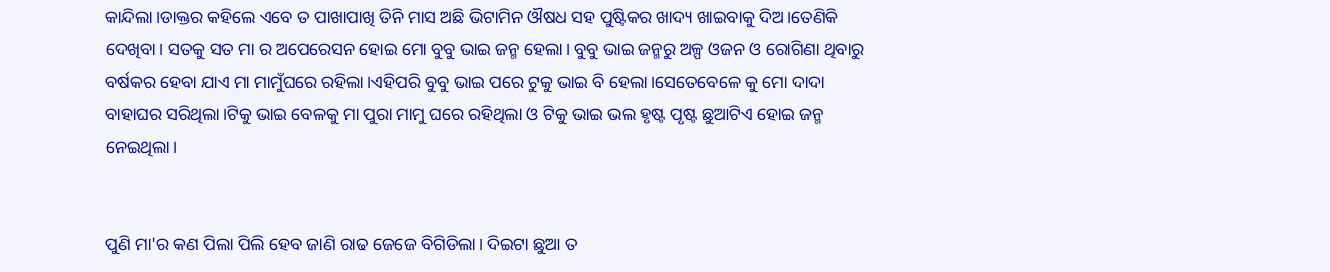କାନ୍ଦିଲା।ଡାକ୍ତର କହିଲେ ଏବେ ତ ପାଖାପାଖି ତିନି ମାସ ଅଛି ଭିଟାମିନ ଔଷଧ ସହ ପୁଷ୍ଟିକର ଖାଦ୍ୟ ଖାଇବାକୁ ଦିଅ।ତେଣିକି ଦେଖିବା। ସତକୁ ସତ ମା ର ଅପେରେସନ ହୋଇ ମୋ ବୁବୁ ଭାଇ ଜନ୍ମ ହେଲା। ବୁବୁ ଭାଇ ଜନ୍ମରୁ ଅଳ୍ପ ଓଜନ ଓ ରୋଗିଣା ଥିବାରୁ ବର୍ଷକର ହେବା ଯାଏ ମା ମାମୁଁଘରେ ରହିଲା।ଏହିପରି ବୁବୁ ଭାଇ ପରେ ଟୁକୁ ଭାଇ ବି ହେଲା।ସେତେବେଳେ କୁ ମୋ ଦାଦା ବାହାଘର ସରିଥିଲା।ଟିକୁ ଭାଇ ବେଳକୁ ମା ପୁରା ମାମୁ ଘରେ ରହିଥିଲା ଓ ଟିକୁ ଭାଇ ଭଲ ହୃଷ୍ଟ ପୃଷ୍ଟ ଛୁଆଟିଏ ହୋଇ ଜନ୍ମ ନେଇଥିଲା।


ପୁଣି ମା'ର କଣ ପିଲା ପିଲି ହେବ ଜାଣି ରାଢ ଜେଜେ ବିଗିଡିଲା। ଦିଇଟା ଛୁଆ ତ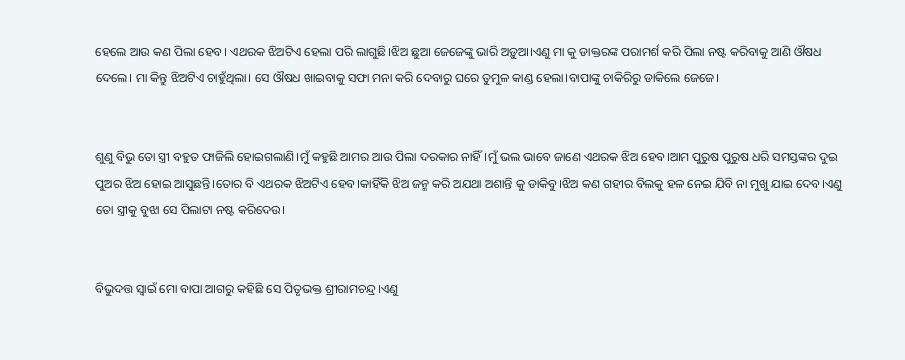ହେଲେ ଆଉ କଣ ପିଲା ହେବ। ଏଥରକ ଝିଅଟିଏ ହେଲା ପରି ଲାଗୁଛି।ଝିଅ ଛୁଆ ଜେଜେଙ୍କୁ ଭାରି ଅଡ଼ୁଆ।ଏଣୁ ମା କୁ ଡାକ୍ତରଙ୍କ ପରାମର୍ଶ କରି ପିଲା ନଷ୍ଟ କରିବାକୁ ଆଣି ଔଷଧ ଦେଲେ। ମା କିନ୍ତୁ ଝିଅଟିଏ ଚାହୁଁଥିଲା। ସେ ଔଷଧ ଖାଇବାକୁ ସଫା ମନା କରି ଦେବାରୁ ଘରେ ତୁମୁଳ କାଣ୍ଡ ହେଲା।ବାପାଙ୍କୁ ଚାକିରିରୁ ଡାକିଲେ ଜେଜେ।


ଶୁଣୁ ବିଭୁ ତୋ ସ୍ତ୍ରୀ ବହୁତ ଫାଜିଲି ହୋଇଗଲାଣି।ମୁଁ କହୁଛି ଆମର ଆଉ ପିଲା ଦରକାର ନାହିଁ।ମୁଁ ଭଲ ଭାବେ ଜାଣେ ଏଥରକ ଝିଅ ହେବ।ଆମ ପୁରୁଷ ପୁରୁଷ ଧରି ସମସ୍ତଙ୍କର ଦୁଇ ପୁଅର ଝିଅ ହୋଇ ଆସୁଛନ୍ତି।ତୋର ବି ଏଥରକ ଝିଅଟିଏ ହେବ।କାହିଁକି ଝିଅ ଜନ୍ମ କରି ଅଯଥା ଅଶାନ୍ତି କୁ ଡାକିବୁ।ଝିଅ କଣ ଗହୀର ବିଲକୁ ହଳ ନେଇ ଯିବି ନା ମୁଖୁ ଯାଇ ଦେବ।ଏଣୁ ତୋ ସ୍ତ୍ରୀକୁ ବୁଝା ସେ ପିଲାଟା ନଷ୍ଟ କରିଦେଉ।


ବିଭୁଦତ୍ତ ସ୍ବାଇଁ ମୋ ବାପା ଆଗରୁ କହିଛି ସେ ପିତୃଭକ୍ତ ଶ୍ରୀରାମଚନ୍ଦ୍ର।ଏଣୁ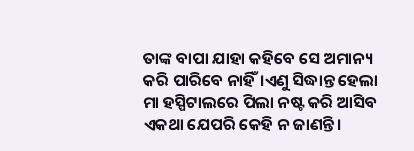ତାଙ୍କ ବାପା ଯାହା କହିବେ ସେ ଅମାନ୍ୟ କରି ପାରିବେ ନାହିଁ।ଏଣୁ ସିଦ୍ଧାନ୍ତ ହେଲା ମା ହସ୍ପିଟାଲରେ ପିଲା ନଷ୍ଟ କରି ଆସିବ ଏକଥା ଯେପରି କେହି ନ ଜାଣନ୍ତି।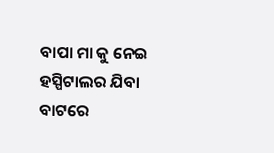ବାପା ମା କୁ ନେଇ ହସ୍ପିଟାଲର ଯିବା ବାଟରେ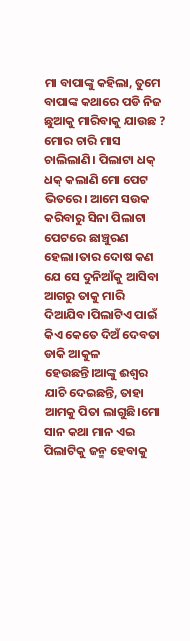ମା ବାପାଙ୍କୁ କହିଲା, ତୁମେ ବାପାଙ୍କ କଥାରେ ପଡି ନିଜ ଛୁଆକୁ ମାରିବାକୁ ଯାଉଛ ? ମୋର ଚାରି ମାସ ଚାଲିଲାଣି। ପିଲାଟା ଧକ୍ ଧକ୍ କଲାଣି ମୋ ପେଟ ଭିତରେ। ଆମେ ସଉକ କରିବାରୁ ସିନା ପିଲାଟା ପେଟରେ ଛାଞ୍ଚୁରଣ ହେଲା।ତାର ଦୋଷ କଣ ଯେ ସେ ଦୁନିଆଁକୁ ଆସିବା ଆଗରୁ ତାକୁ ମାରି ଦିଆଯିବ।ପିଲାଟିଏ ପାଇଁ କିଏ କେତେ ଦିଅଁ ଦେବତା ଡାକି ଆକୁଳ ହେଉଛନ୍ତି।ଆଙ୍କୁ ଈଶ୍ବର ଯାଚି ଦେଇଛନ୍ତି, ତାହା ଆମକୁ ପିତା ଲାଗୁଛି।ମୋ ସାନ କଥା ମାନ ଏଇ ପିଲାଟିକୁ ଜନ୍ମ ହେବାକୁ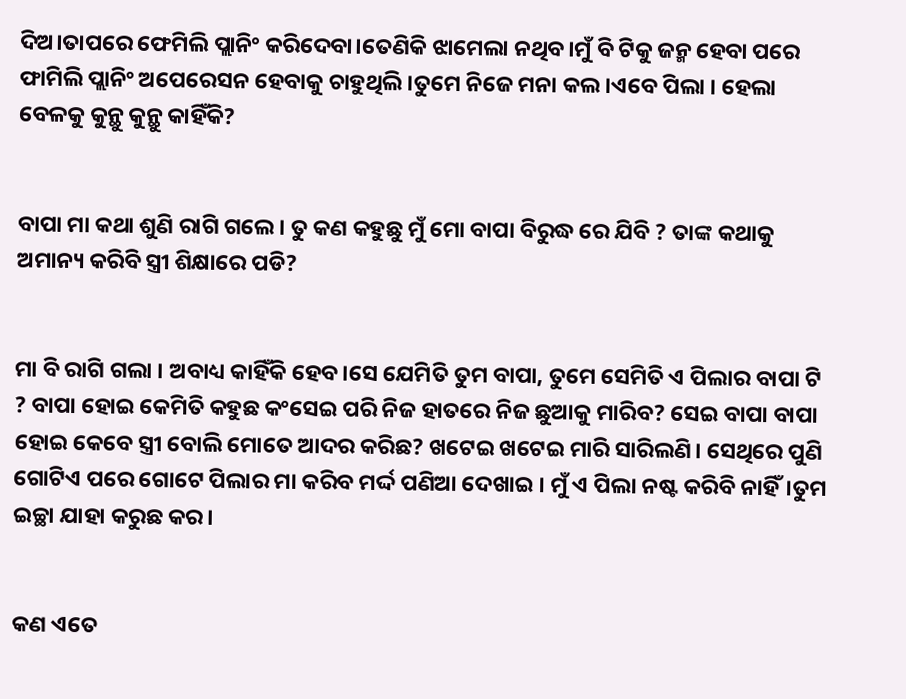ଦିଅ।ତାପରେ ଫେମିଲି ପ୍ଲାନିଂ କରିଦେବା।ତେଣିକି ଝାମେଲା ନଥିବ।ମୁଁ ବି ଟିକୁ ଜନ୍ମ ହେବା ପରେ ଫାମିଲି ପ୍ଲାନିଂ ଅପେରେସନ ହେବାକୁ ଚାହୁଥିଲି।ତୁମେ ନିଜେ ମନା କଲ।ଏବେ ପିଲା । ହେଲା ବେଳକୁ କୁନ୍ଥୁ କୁନ୍ଥୁ କାହିଁକି?


ବାପା ମା କଥା ଶୁଣି ରାଗି ଗଲେ। ତୁ କଣ କହୁଛୁ ମୁଁ ମୋ ବାପା ବିରୁଦ୍ଧ ରେ ଯିବି ? ତାଙ୍କ କଥାକୁ ଅମାନ୍ୟ କରିବି ସ୍ତ୍ରୀ ଶିକ୍ଷାରେ ପଡି?


ମା ବି ରାଗି ଗଲା । ଅବାଧ୍ୟ କାହିଁକି ହେବ।ସେ ଯେମିତି ତୁମ ବାପା, ତୁମେ ସେମିତି ଏ ପିଲାର ବାପା ଟି ? ବାପା ହୋଇ କେମିତି କହୁଛ କଂସେଇ ପରି ନିଜ ହାତରେ ନିଜ ଛୁଆକୁ ମାରିବ? ସେଇ ବାପା ବାପା ହୋଇ କେବେ ସ୍ତ୍ରୀ ବୋଲି ମୋତେ ଆଦର କରିଛ? ଖଟେଇ ଖଟେଇ ମାରି ସାରିଲଣି। ସେଥିରେ ପୁଣି ଗୋଟିଏ ପରେ ଗୋଟେ ପିଲାର ମା କରିବ ମର୍ଦ୍ଦ ପଣିଆ ଦେଖାଇ । ମୁଁ ଏ ପିଲା ନଷ୍ଟ କରିବି ନାହିଁ।ତୁମ ଇଚ୍ଛା ଯାହା କରୁଛ କର।


କଣ ଏତେ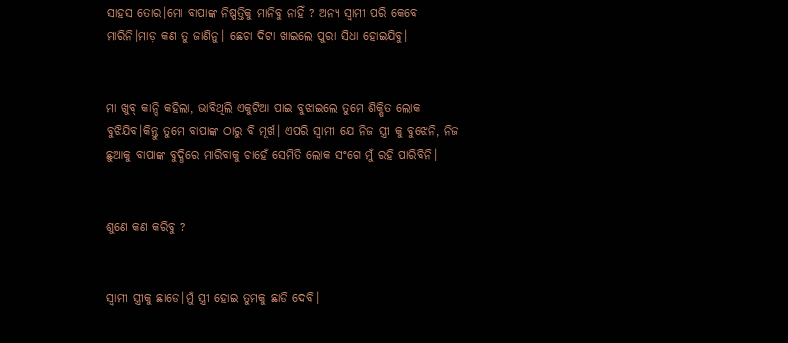ସାହସ ତୋର।ମୋ ବାପାଙ୍କ ନିଷ୍ପତ୍ତିକୁ ମାନିବୁ ନାହିଁ ? ଅନ୍ୟ ସ୍ୱାମୀ ପରି କେବେ ମାରିନି।ମାଡ଼ କଣ ତୁ ଜାଣିନୁ। ଛେଚା ଦିଟା ଖାଇଲେ ପୁରା ସିଧା ହୋଇଯିବୁ।


ମା ଖୁବ୍ କାନ୍ଦି କହିଲା, ଭାବିଥିଲି ଏକୁଟିଆ ପାଇ ବୁଝାଇଲେ ତୁମେ ଶିକ୍ଷିତ ଲୋକ ବୁଝିଯିବ।କିନ୍ତୁ ତୁମେ ବାପାଙ୍କ ଠାରୁ ବି ମୂର୍ଖ। ଏପରି ସ୍ୱାମୀ ଯେ ନିଜ ସ୍ତ୍ରୀ କୁ ବୁଝେନି, ନିଜ ଛୁଆକୁ ବାପାଙ୍କ ବୁଦ୍ଧିରେ ମାରିବାକୁ ଚାହେଁ ସେମିତି ଲୋକ ସଂଗେ ମୁଁ ରହି ପାରିବିନି।


ଶୁଣେ କଣ କରିବୁ ?


ସ୍ୱାମୀ ସ୍ତ୍ରୀକୁ ଛାଡେ।ମୁଁ ସ୍ତ୍ରୀ ହୋଇ ତୁମକୁ ଛାଡି ଦେବି।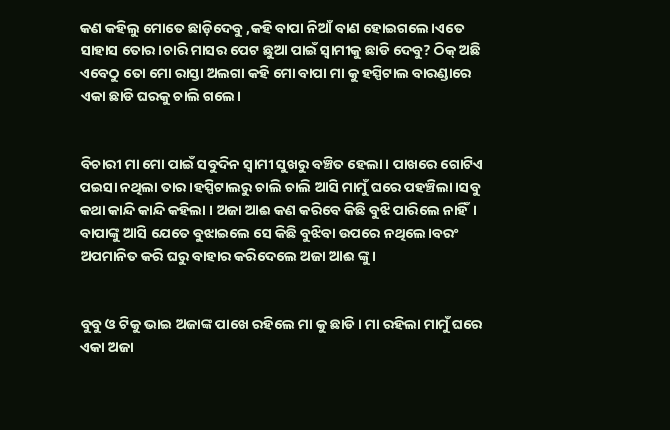କଣ କହିଲୁ ମୋତେ ଛାଡ଼ିଦେବୁ ,କହି ବାପା ନିଆଁ ବାଣ ହୋଇଗଲେ।ଏତେ ସାହାସ ତୋର।ଚାରି ମାସର ପେଟ ଛୁଆ ପାଇଁ ସ୍ୱାମୀକୁ ଛାଡି ଦେବୁ? ଠିକ୍ ଅଛି ଏବେଠୁ ତୋ ମୋ ରାସ୍ତା ଅଲଗା କହି ମୋ ବାପା ମା କୁ ହସ୍ପିଟାଲ ବାରଣ୍ଡାରେ ଏକା ଛାଡି ଘରକୁ ଚାଲି ଗଲେ।


ବିଚାରୀ ମା ମୋ ପାଇଁ ସବୁଦିନ ସ୍ୱାମୀ ସୁଖରୁ ବଞ୍ଚିତ ହେଲା। ପାଖରେ ଗୋଟିଏ ପଇସା ନଥିଲା ତାର।ହସ୍ପିଟାଲରୁ ଚାଲି ଚାଲି ଆସି ମାମୁଁ ଘରେ ପହଞ୍ଚିଲା।ସବୁ କଥା କାନ୍ଦି କାନ୍ଦି କହିଲା । ଅଜା ଆଈ କଣ କରିବେ କିଛି ବୁଝି ପାରିଲେ ନାହିଁ। ବାପାଙ୍କୁ ଆସି ଯେତେ ବୁଝାଇଲେ ସେ କିଛି ବୁଝିବା ଉପରେ ନଥିଲେ।ବରଂ ଅପମାନିତ କରି ଘରୁ ବାହାର କରିଦେଲେ ଅଜା ଆଈ ଙ୍କୁ।


ବୁବୁ ଓ ଟିକୁ ଭାଇ ଅଜାଙ୍କ ପାଖେ ରହିଲେ ମା କୁ ଛାଡି। ମା ରହିଲା ମାମୁଁ ଘରେ ଏକା ଅଜା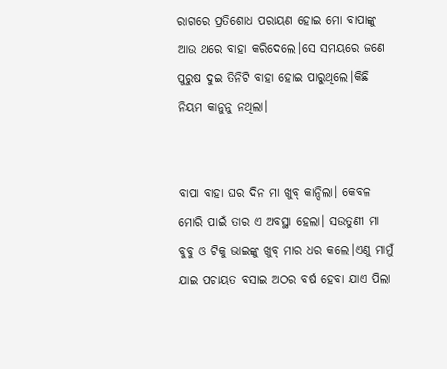ରାଗରେ ପ୍ରତିଶୋଧ ପରାୟଣ ହୋଇ ମୋ ବାପାଙ୍କୁ ଆଉ ଥରେ ବାହା କରିଦେଲେ।ସେ ସମୟରେ ଜଣେ ପୁରୁଷ ଦୁଇ ତିନିଟି ବାହା ହୋଇ ପାରୁଥିଲେ।କିଛି ନିୟମ କାନୁନୁ ନଥିଲା।


ବାପା ବାହା ଘର ଦିନ ମା ଖୁବ୍ କାନ୍ଦିଲା। କେବଳ ମୋରି ପାଇଁ ତାର ଏ ଅବସ୍ଥା ହେଲା। ସଉତୁଣୀ ମା ବୁବୁ ଓ ଟିକୁ ଭାଇଙ୍କୁ ଖୁବ୍ ମାର ଧର କଲେ।ଏଣୁ ମାମୁଁ ଯାଇ ପଚାୟତ ବସାଇ ଅଠର ବର୍ଷ ହେବା ଯାଏ ପିଲା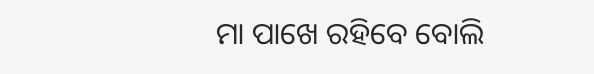ମା ପାଖେ ରହିବେ ବୋଲି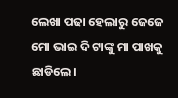ଲେଖା ପଢା ହେଲାରୁ ଜେଜେ ମୋ ଭାଇ ଦି ଟାଙ୍କୁ ମା ପାଖକୁ ଛାଡିଲେ।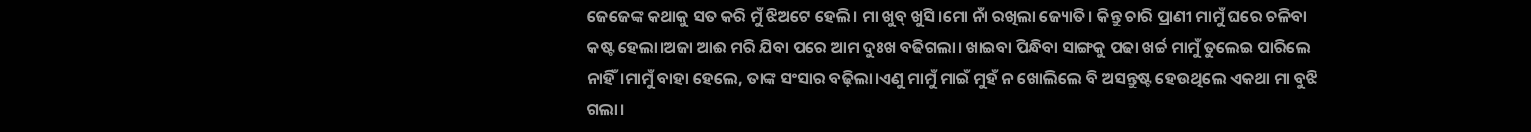ଜେଜେଙ୍କ କଥାକୁ ସତ କରି ମୁଁ ଝିଅଟେ ହେଲି। ମା ଖୁବ୍ ଖୁସି।ମୋ ନାଁ ରଖିଲା ଜ୍ୟୋତି। କିନ୍ତୁ ଚାରି ପ୍ରାଣୀ ମାମୁଁ ଘରେ ଚଳିବା କଷ୍ଟ ହେଲା।ଅଜା ଆଈ ମରି ଯିବା ପରେ ଆମ ଦୁଃଖ ବଢିଗଲା। ଖାଇବା ପିନ୍ଧିବା ସାଙ୍ଗକୁ ପଢା ଖର୍ଚ୍ଚ ମାମୁଁ ତୁଲେଇ ପାରିଲେ ନାହିଁ।ମାମୁଁ ବାହା ହେଲେ, ତାଙ୍କ ସଂସାର ବଢ଼ିଲା।ଏଣୁ ମାମୁଁ ମାଇଁ ମୁହଁ ନ ଖୋଲିଲେ ବି ଅସନ୍ତୁଷ୍ଟ ହେଉଥିଲେ ଏକଥା ମା ବୁଝି ଗଲା।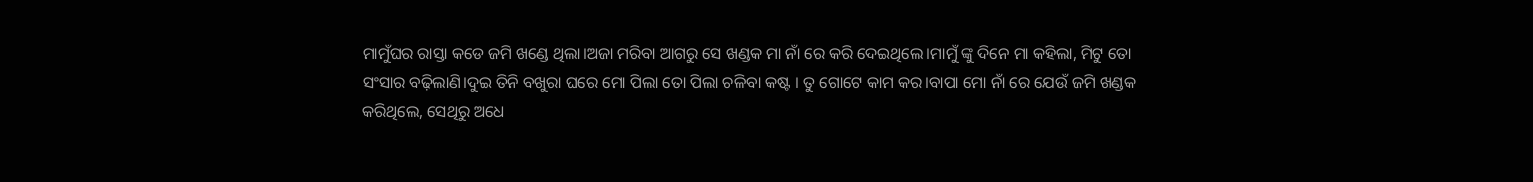ମାମୁଁଘର ରାସ୍ତା କଡେ ଜମି ଖଣ୍ଡେ ଥିଲା।ଅଜା ମରିବା ଆଗରୁ ସେ ଖଣ୍ଡକ ମା ନାଁ ରେ କରି ଦେଇଥିଲେ।ମାମୁଁ ଙ୍କୁ ଦିନେ ମା କହିଲା, ମିଟୁ ତୋ ସଂସାର ବଢ଼ିଲାଣି।ଦୁଇ ତିନି ବଖୁରା ଘରେ ମୋ ପିଲା ତୋ ପିଲା ଚଳିବା କଷ୍ଟ । ତୁ ଗୋଟେ କାମ କର।ବାପା ମୋ ନାଁ ରେ ଯେଉଁ ଜମି ଖଣ୍ଡକ କରିଥିଲେ, ସେଥିରୁ ଅଧେ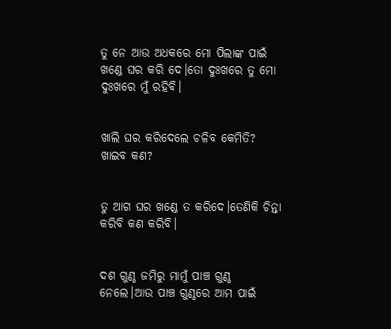ତୁ ନେ ଆଉ ଅଧକରେ ମୋ ପିଲାଙ୍କ ପାଇଁ ଖଣ୍ଡେ ଘର କରି ଦେ।ତୋ ଦୁଃଖରେ ତୁ ମୋ ଦୁଃଖରେ ମୁଁ ରହିବି।


ଖାଲି ଘର କରିଦେଲେ ଚଳିବ କେମିତି? ଖାଇବ କଣ?


ତୁ ଆଗ ଘର ଖଣ୍ଡେ ତ କରିଦେ।ତେଣିକି ଚିନ୍ତା କରିବି କଣ କରିବି।


ଦଶ ଗୁଣ୍ଠ ଜମିରୁ ମାମୁଁ ପାଞ୍ଚ ଗୁଣ୍ଠ ନେଲେ।ଆଉ ପାଞ୍ଚ ଗୁଣ୍ଠରେ ଆମ ପାଇଁ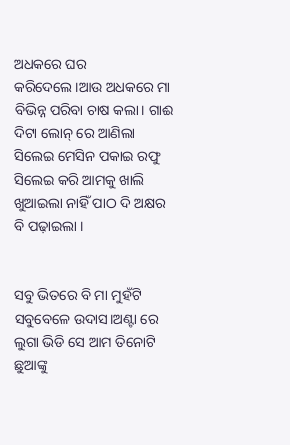ଅଧକରେ ଘର କରିଦେଲେ।ଆଉ ଅଧକରେ ମା ବିଭିନ୍ନ ପରିବା ଚାଷ କଲା। ଗାଈ ଦିଟା ଲୋନ୍ ରେ ଆଣିଲା ସିଲେଇ ମେସିନ ପକାଇ ରଫୁ ସିଲେଇ କରି ଆମକୁ ଖାଲି ଖୁଆଇଲା ନାହିଁ ପାଠ ଦି ଅକ୍ଷର ବି ପଢ଼ାଇଲା ।


ସବୁ ଭିତରେ ବି ମା ମୁହଁଟି ସବୁବେଳେ ଉଦାସ।ଅଣ୍ଟା ରେ ଲୁଗା ଭିଡି ସେ ଆମ ତିନୋଟି ଛୁଆଙ୍କୁ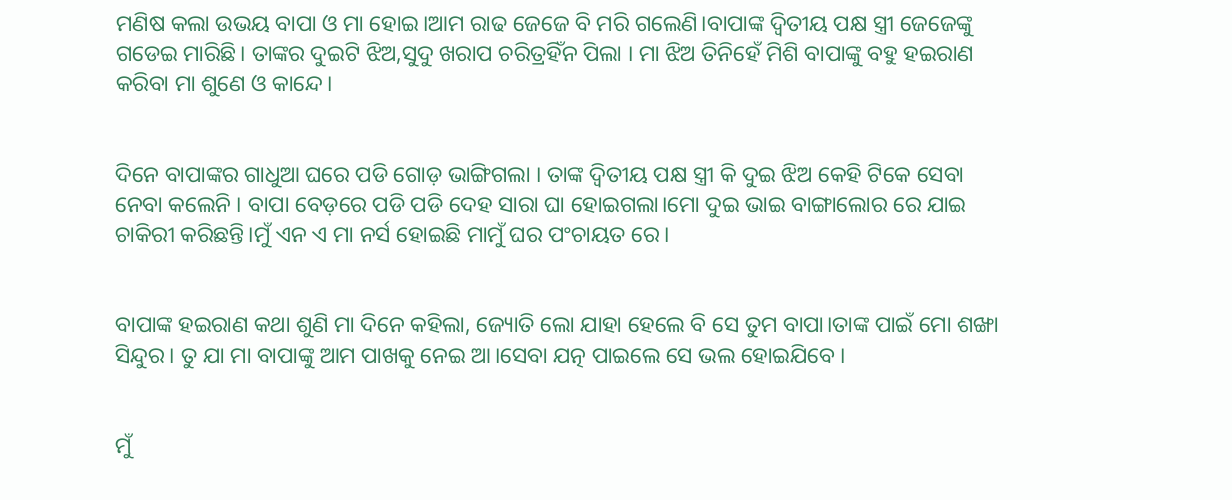ମଣିଷ କଲା ଉଭୟ ବାପା ଓ ମା ହୋଇ।ଆମ ରାଢ ଜେଜେ ବି ମରି ଗଲେଣି।ବାପାଙ୍କ ଦ୍ଵିତୀୟ ପକ୍ଷ ସ୍ତ୍ରୀ ଜେଜେଙ୍କୁ ଗଡେଇ ମାରିଛି। ତାଙ୍କର ଦୁଇଟି ଝିଅ,ସୁଦୁ ଖରାପ ଚରିତ୍ରହିଁନ ପିଲା । ମା ଝିଅ ତିନିହେଁ ମିଶି ବାପାଙ୍କୁ ବହୁ ହଇରାଣ କରିବା ମା ଶୁଣେ ଓ କାନ୍ଦେ।


ଦିନେ ବାପାଙ୍କର ଗାଧୁଆ ଘରେ ପଡି ଗୋଡ଼ ଭାଙ୍ଗିଗଲା । ତାଙ୍କ ଦ୍ଵିତୀୟ ପକ୍ଷ ସ୍ତ୍ରୀ କି ଦୁଇ ଝିଅ କେହି ଟିକେ ସେବା ନେବା କଲେନି । ବାପା ବେଡ଼ରେ ପଡି ପଡି ଦେହ ସାରା ଘା ହୋଇଗଲା।ମୋ ଦୁଇ ଭାଇ ବାଙ୍ଗାଲୋର ରେ ଯାଇ ଚାକିରୀ କରିଛନ୍ତି।ମୁଁ ଏନ ଏ ମା ନର୍ସ ହୋଇଛି ମାମୁଁ ଘର ପଂଚାୟତ ରେ।


ବାପାଙ୍କ ହଇରାଣ କଥା ଶୁଣି ମା ଦିନେ କହିଲା, ଜ୍ୟୋତି ଲୋ ଯାହା ହେଲେ ବି ସେ ତୁମ ବାପା।ତାଙ୍କ ପାଇଁ ମୋ ଶଙ୍ଖା ସିନ୍ଦୁର। ତୁ ଯା ମା ବାପାଙ୍କୁ ଆମ ପାଖକୁ ନେଇ ଆ।ସେବା ଯତ୍ନ ପାଇଲେ ସେ ଭଲ ହୋଇଯିବେ ।


ମୁଁ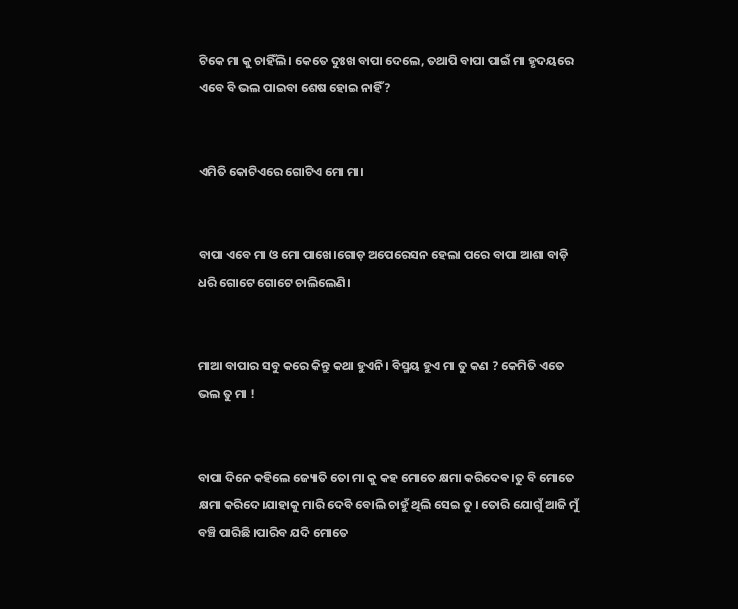ଟିକେ ମା କୁ ଚାହିଁଲି। କେତେ ଦୁଃଖ ବାପା ଦେଲେ, ତଥାପି ବାପା ପାଇଁ ମା ହୃଦୟରେ ଏବେ ବି ଭଲ ପାଇବା ଶେଷ ହୋଇ ନାହିଁ?


ଏମିତି କୋଟିଏରେ ଗୋଟିଏ ମୋ ମା।


ବାପା ଏବେ ମା ଓ ମୋ ପାଖେ।ଗୋଡ଼ ଅପେରେସନ ହେଲା ପରେ ବାପା ଆଶା ବାଡ଼ି ଧରି ଗୋଟେ ଗୋଟେ ଚାଲିଲେଣି।


ମାଆ ବାପାର ସବୁ କରେ କିନ୍ତୁ କଥା ହୁଏନି। ବିସ୍ମୟ ହୁଏ ମା ତୁ କଣ ? କେମିତି ଏତେ ଭଲ ତୁ ମା !


ବାପା ଦିନେ କହିଲେ ଜ୍ୟୋତି ତୋ ମା କୁ କହ ମୋତେ କ୍ଷମା କରିଦେଵ।ତୁ ବି ମୋତେ କ୍ଷମା କରିଦେ।ଯାହାକୁ ମାରି ଦେବି ବୋଲି ଚାହୁଁ ଥିଲି ସେଇ ତୁ । ତୋରି ଯୋଗୁଁ ଆଜି ମୁଁ ବଞ୍ଚି ପାରିଛି ।ପାରିବ ଯଦି ମୋତେ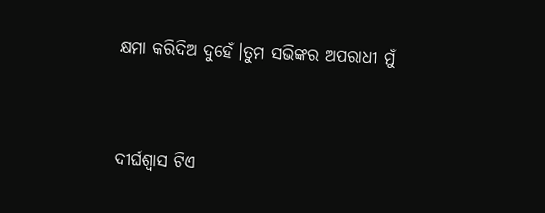କ୍ଷମା କରିଦିଅ ଦୁହେଁ।ତୁମ ସଭିଙ୍କର ଅପରାଧୀ ମୁଁ


ଦୀର୍ଘଶ୍ଵାସ ଟିଏ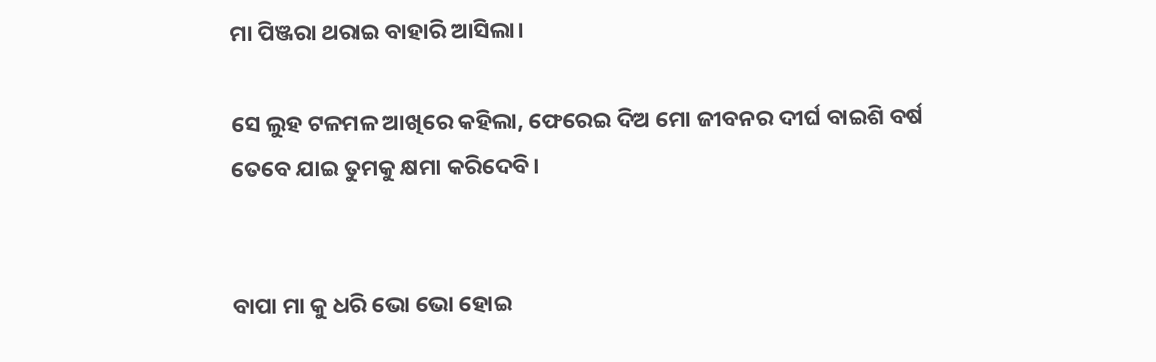ମା ପିଞ୍ଜରା ଥରାଇ ବାହାରି ଆସିଲା।

ସେ ଲୁହ ଟଳମଳ ଆଖିରେ କହିଲା, ଫେରେଇ ଦିଅ ମୋ ଜୀବନର ଦୀର୍ଘ ବାଇଶି ବର୍ଷ ତେବେ ଯାଇ ତୁମକୁ କ୍ଷମା କରିଦେବି।


ବାପା ମା କୁ ଧରି ଭୋ ଭୋ ହୋଇ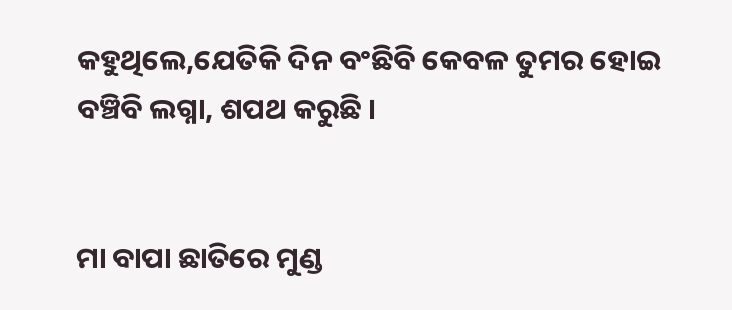କହୁଥିଲେ,ଯେତିକି ଦିନ ବଂଛିବି କେବଳ ତୁମର ହୋଇ ବଞ୍ଚିବି ଲଗ୍ନା, ଶପଥ କରୁଛି ।


ମା ବାପା ଛାତିରେ ମୁଣ୍ଡ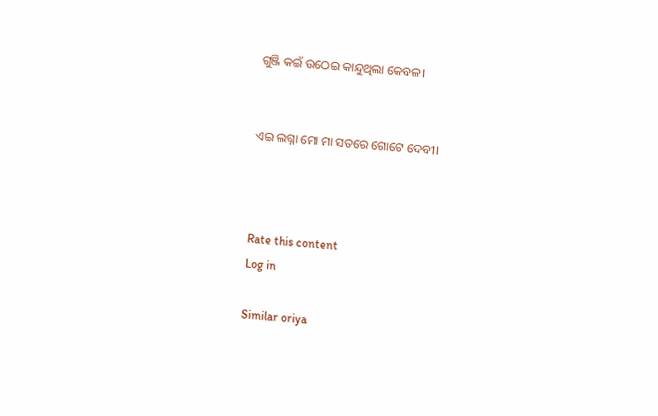ଗୁଞ୍ଜି କଇଁ ଉଠେଇ କାନ୍ଦୁଥିଲା କେବଳ।


ଏଇ ଲଗ୍ନା ମୋ ମା ସତରେ ଗୋଟେ ଦେବୀ।



Rate this content
Log in

Similar oriya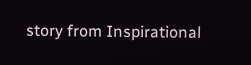story from Inspirational